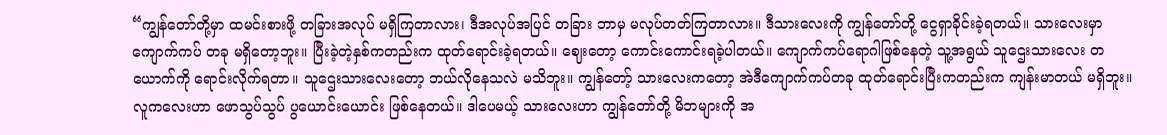“ကျွန်တော်တို့မှာ ထမင်းစားဖို့ တခြားအလုပ် မရှိကြတာလား၊ ဒီအလုပ်အပြင် တခြား ဘာမှ မလုပ်တတ်ကြတာလား။ ဒီသားလေးကို ကျွန်တော်တို့ ငွေရှာခိုင်းခဲ့ရတယ်။ သားလေးမှာ ကျောက်ကပ် တခု မရှိတော့ဘူး။ ပြီးခဲ့တဲ့နှစ်ကတည်းက ထုတ်ရောင်းခဲ့ရတယ်။ ဈေးတော့ ကောင်းကောင်းရခဲ့ပါတယ်။ ကျောက်ကပ်ရောဂါဖြစ်နေတဲ့ သူ့အရွယ် သူဌေးသားလေး တယောက်ကို ရောင်းလိုက်ရတာ။ သူဌေးသားလေးတော့ ဘယ်လိုနေသလဲ မသိဘူး။ ကျွန်တော့် သားလေးကတော့ အဲဒီကျောက်ကပ်တခု ထုတ်ရောင်းပြီးကတည်းက ကျန်းမာတယ် မရှိဘူး။ လူကလေးဟာ ဖောသွပ်သွပ် ပွယောင်းယောင်း ဖြစ်နေတယ်။ ဒါပေမယ့် သားလေးဟာ ကျွန်တော်တို့ မိဘများကို အ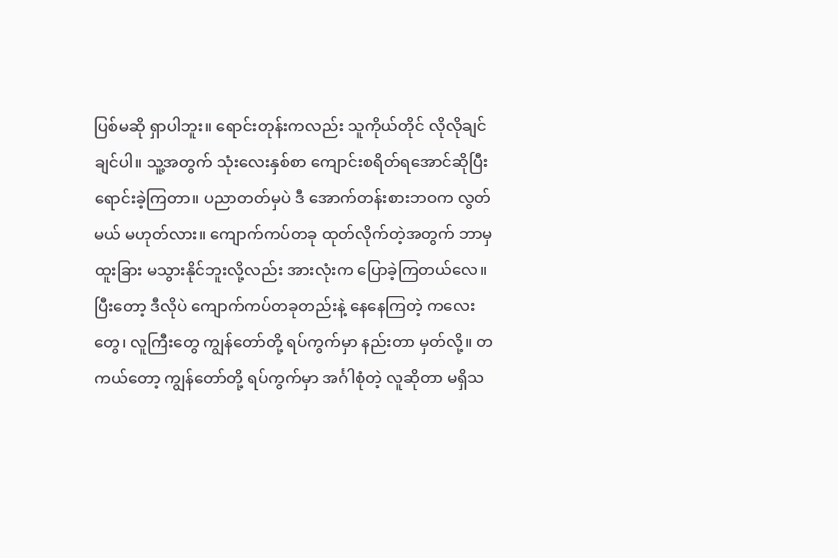ပြစ်မဆို ရှာပါဘူး။ ရောင်းတုန်းကလည်း သူကိုယ်တိုင် လိုလိုချင်ချင်ပါ။ သူ့အတွက် သုံးလေးနှစ်စာ ကျောင်းစရိတ်ရအောင်ဆိုပြီး ရောင်းခဲ့ကြတာ။ ပညာတတ်မှပဲ ဒီ အောက်တန်းစားဘဝက လွတ်မယ် မဟုတ်လား။ ကျောက်ကပ်တခု ထုတ်လိုက်တဲ့အတွက် ဘာမှ ထူးခြား မသွားနိုင်ဘူးလို့လည်း အားလုံးက ပြောခဲ့ကြတယ်လေ။ ပြီးတော့ ဒီလိုပဲ ကျောက်ကပ်တခုတည်းနဲ့ နေနေကြတဲ့ ကလေးတွေ၊ လူကြီးတွေ ကျွန်တော်တို့ ရပ်ကွက်မှာ နည်းတာ မှတ်လို့။ တကယ်တော့ ကျွန်တော်တို့ ရပ်ကွက်မှာ အင်္ဂါစုံတဲ့ လူဆိုတာ မရှိသ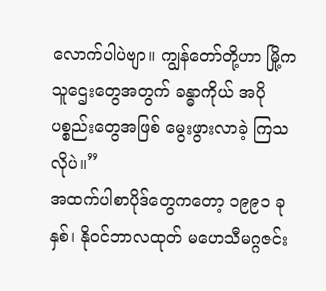လောက်ပါပဲဗျာ။ ကျွန်တော်တို့ဟာ မြို့က သူဌေးတွေအတွက် ခန္ဓာကိုယ် အပိုပစ္စည်းတွေအဖြစ် မွေးဖွားလာခဲ့ ကြသလိုပဲ။”
အထက်ပါစာပိုဒ်တွေကတော့ ၁၉၉၁ ခုနှစ်၊ နိုဝင်ဘာလထုတ် မဟေသီမဂ္ဂဇင်း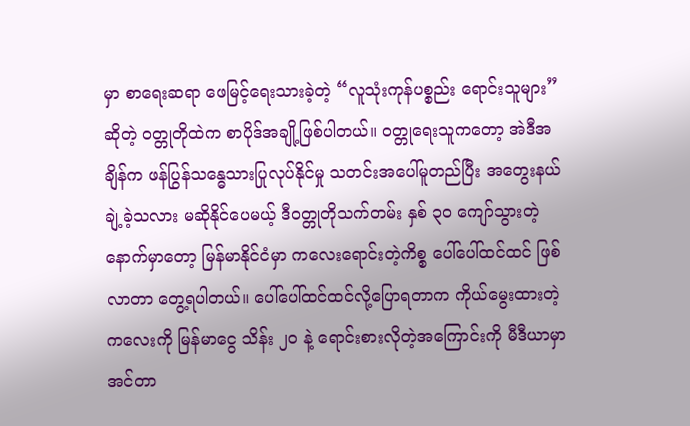မှာ စာရေးဆရာ ဖေမြင့်ရေးသားခဲ့တဲ့ “လူသုံးကုန်ပစ္စည်း ရောင်းသူများ” ဆိုတဲ့ ဝတ္တုတိုထဲက စာပိုဒ်အချို့ဖြစ်ပါတယ်။ ဝတ္တုရေးသူကတော့ အဲဒီအချိန်က ဖန်ပြွန်သန္ဓေသားပြုလုပ်နိုင်မှု သတင်းအပေါ်မူတည်ပြီး အတွေးနယ်ချဲ့ခဲ့သလား မဆိုနိုင်ပေမယ့် ဒီဝတ္တုတိုသက်တမ်း နှစ် ၃၀ ကျော်သွားတဲ့နောက်မှာတော့ မြန်မာနိုင်ငံမှာ ကလေးရောင်းတဲ့ကိစ္စ ပေါ်ပေါ်ထင်ထင် ဖြစ်လာတာ တွေ့ရပါတယ်။ ပေါ်ပေါ်ထင်ထင်လို့ပြောရတာက ကိုယ်မွေးထားတဲ့ကလေးကို မြန်မာငွေ သိန်း ၂၀ နဲ့ ရောင်းစားလိုတဲ့အကြောင်းကို မီဒီယာမှာ အင်တာ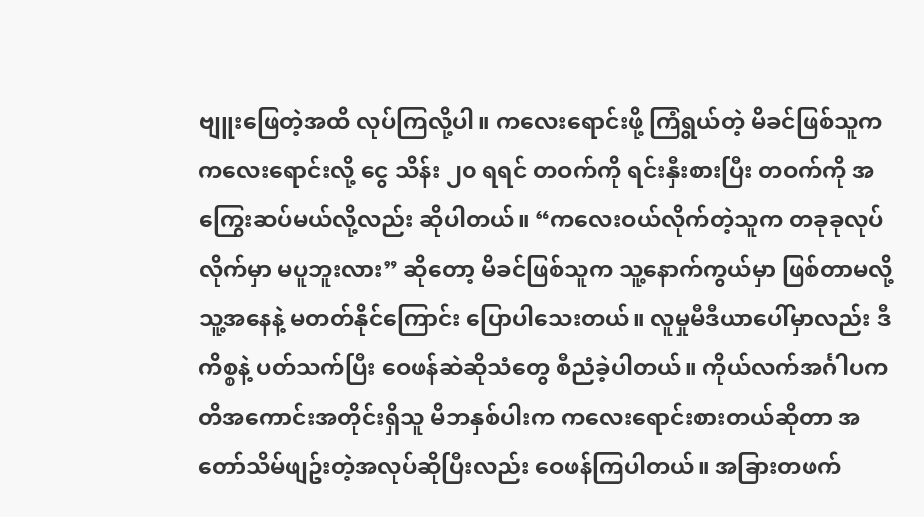ဗျူးဖြေတဲ့အထိ လုပ်ကြလို့ပါ။ ကလေးရောင်းဖို့ ကြံရွယ်တဲ့ မိခင်ဖြစ်သူက ကလေးရောင်းလို့ ငွေ သိန်း ၂၀ ရရင် တဝက်ကို ရင်းနှီးစားပြီး တဝက်ကို အကြွေးဆပ်မယ်လို့လည်း ဆိုပါတယ်။ “ကလေးဝယ်လိုက်တဲ့သူက တခုခုလုပ်လိုက်မှာ မပူဘူးလား” ဆိုတော့ မိခင်ဖြစ်သူက သူ့နောက်ကွယ်မှာ ဖြစ်တာမလို့ သူ့အနေနဲ့ မတတ်နိုင်ကြောင်း ပြောပါသေးတယ်။ လူမှုမီဒီယာပေါ်မှာလည်း ဒီကိစ္စနဲ့ ပတ်သက်ပြီး ဝေဖန်ဆဲဆိုသံတွေ စီညံခဲ့ပါတယ်။ ကိုယ်လက်အင်္ဂါပကတိအကောင်းအတိုင်းရှိသူ မိဘနှစ်ပါးက ကလေးရောင်းစားတယ်ဆိုတာ အတော်သိမ်ဖျဥ်းတဲ့အလုပ်ဆိုပြီးလည်း ဝေဖန်ကြပါတယ်။ အခြားတဖက်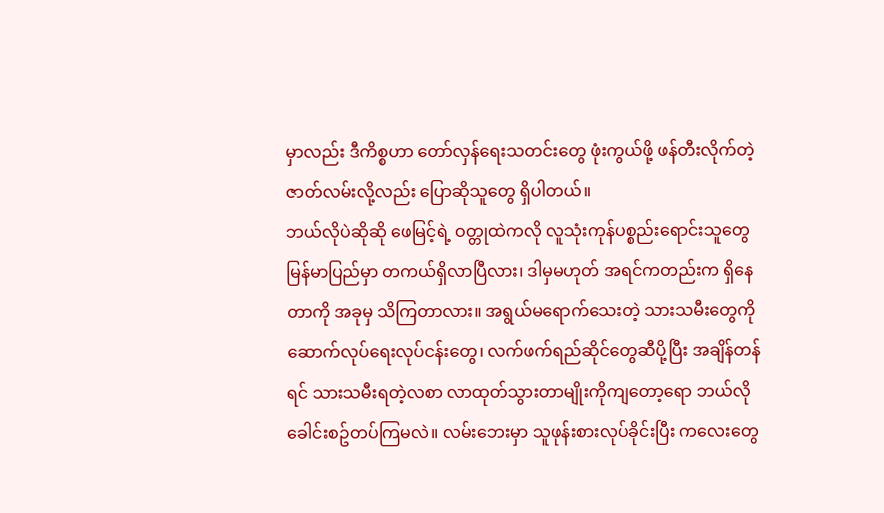မှာလည်း ဒီကိစ္စဟာ တော်လှန်ရေးသတင်းတွေ ဖုံးကွယ်ဖို့ ဖန်တီးလိုက်တဲ့ ဇာတ်လမ်းလို့လည်း ပြောဆိုသူတွေ ရှိပါတယ်။
ဘယ်လိုပဲဆိုဆို ဖေမြင့်ရဲ့ ဝတ္တုထဲကလို လူသုံးကုန်ပစ္စည်းရောင်းသူတွေ မြန်မာပြည်မှာ တကယ်ရှိလာပြီလား၊ ဒါမှမဟုတ် အရင်ကတည်းက ရှိနေတာကို အခုမှ သိကြတာလား။ အရွယ်မရောက်သေးတဲ့ သားသမီးတွေကို ဆောက်လုပ်ရေးလုပ်ငန်းတွေ၊ လက်ဖက်ရည်ဆိုင်တွေဆီပို့ပြီး အချိန်တန်ရင် သားသမီးရတဲ့လစာ လာထုတ်သွားတာမျိုးကိုကျတော့ရော ဘယ်လိုခေါင်းစဥ်တပ်ကြမလဲ။ လမ်းဘေးမှာ သူဖုန်းစားလုပ်ခိုင်းပြီး ကလေးတွေ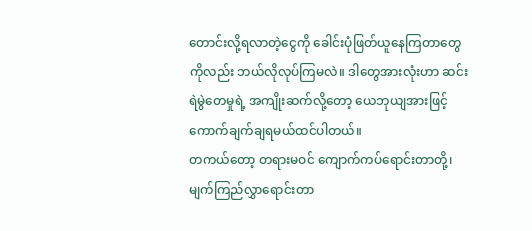တောင်းလို့ရလာတဲ့ငွေကို ခေါင်းပုံဖြတ်ယူနေကြတာတွေကိုလည်း ဘယ်လိုလုပ်ကြမလဲ။ ဒါတွေအားလုံးဟာ ဆင်းရဲမွဲတေမှုရဲ့ အကျိုးဆက်လို့တော့ ယေဘုယျအားဖြင့် ကောက်ချက်ချရမယ်ထင်ပါတယ်။
တကယ်တော့ တရားမဝင် ကျောက်ကပ်ရောင်းတာတို့၊ မျက်ကြည်လွှာရောင်းတာ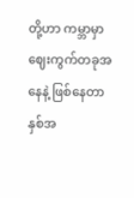တို့ဟာ ကမ္ဘာမှာ ဈေးကွက်တခုအနေနဲ့ ဖြစ်နေတာ နှစ်အ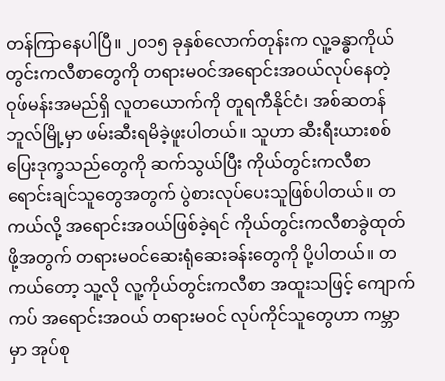တန်ကြာနေပါပြီ။ ၂၀၁၅ ခုနှစ်လောက်တုန်းက လူ့ခန္ဓာကိုယ်တွင်းကလီစာတွေကို တရားမဝင်အရောင်းအဝယ်လုပ်နေတဲ့ ဝုဖ်မန်းအမည်ရှိ လူတယောက်ကို တူရကီနိုင်ငံ၊ အစ်ဆတန်ဘူလ်မြို့မှာ ဖမ်းဆီးရမိခဲ့ဖူးပါတယ်။ သူဟာ ဆီးရီးယားစစ်ပြေးဒုက္ခသည်တွေကို ဆက်သွယ်ပြီး ကိုယ်တွင်းကလီစာ ရောင်းချင်သူတွေအတွက် ပွဲစားလုပ်ပေးသူဖြစ်ပါတယ်။ တကယ်လို့ အရောင်းအဝယ်ဖြစ်ခဲ့ရင် ကိုယ်တွင်းကလီစာခွဲထုတ်ဖို့အတွက် တရားမဝင်ဆေးရုံဆေးခန်းတွေကို ပို့ပါတယ်။ တကယ်တော့ သူ့လို လူ့ကိုယ်တွင်းကလီစာ အထူးသဖြင့် ကျောက်ကပ် အရောင်းအဝယ် တရားမဝင် လုပ်ကိုင်သူတွေဟာ ကမ္ဘာမှာ အုပ်စု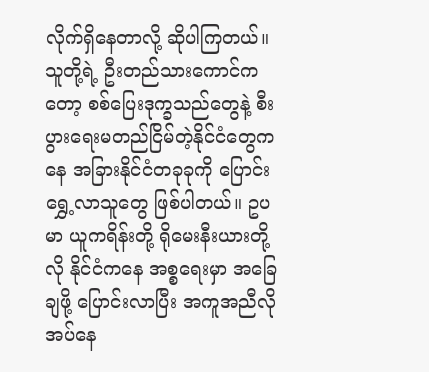လိုက်ရှိနေတာလို့ ဆိုပါကြတယ်။ သူတို့ရဲ့ ဦးတည်သားကောင်ကတော့ စစ်ပြေးဒုက္ခသည်တွေနဲ့ စီးပွားရေးမတည်ငြိမ်တဲ့နိုင်ငံတွေကနေ အခြားနိုင်ငံတခုခုကို ပြောင်းရွှေ့လာသူတွေ ဖြစ်ပါတယ်။ ဥပမာ ယူကရိန်းတို့ ရိုမေးနီးယားတို့လို နိုင်ငံကနေ အစ္စရေးမှာ အခြေချဖို့ ပြောင်းလာပြီး အကူအညီလိုအပ်နေ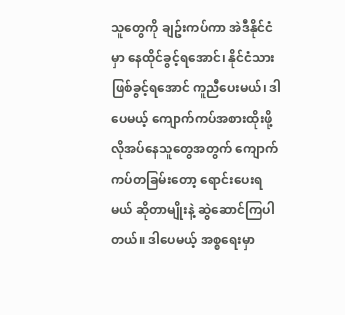သူတွေကို ချဥ်းကပ်ကာ အဲဒီနိုင်ငံမှာ နေထိုင်ခွင့်ရအောင်၊ နိုင်ငံသားဖြစ်ခွင့်ရအောင် ကူညီပေးမယ်၊ ဒါပေမယ့် ကျောက်ကပ်အစားထိုးဖို့ လိုအပ်နေသူတွေအတွက် ကျောက်ကပ်တခြမ်းတော့ ရောင်းပေးရမယ် ဆိုတာမျိုးနဲ့ ဆွဲဆောင်ကြပါတယ်။ ဒါပေမယ့် အစ္စရေးမှာ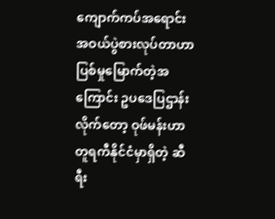ကျောက်ကပ်အရောင်းအဝယ်ပွဲစားလုပ်တာဟာ ပြစ်မှုမြောက်တဲ့အကြောင်း ဥပဒေပြဌာန်းလိုက်တော့ ဝုဖ်မန်းဟာ တူရကီနိုင်ငံမှာရှိတဲ့ ဆီရီး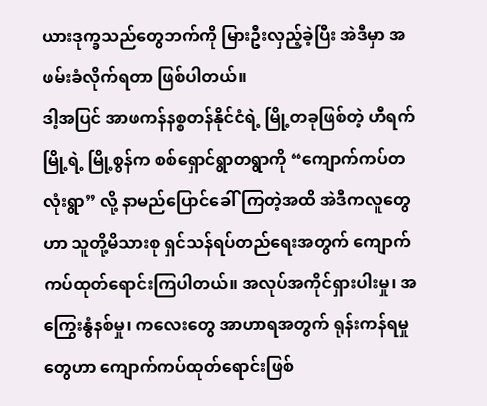ယားဒုက္ခသည်တွေဘက်ကို မြားဦးလှည့်ခဲ့ပြီး အဲဒီမှာ အဖမ်းခံလိုက်ရတာ ဖြစ်ပါတယ်။
ဒါ့အပြင် အာဖကန်နစ္စတန်နိုင်ငံရဲ့ မြို့တခုဖြစ်တဲ့ ဟီရက်မြို့ရဲ့ မြို့စွန်က စစ်ရှောင်ရွာတရွာကို “ကျောက်ကပ်တလုံးရွာ” လို့ နာမည်ပြောင်ခေါ်ကြတဲ့အထိ အဲဒီကလူတွေဟာ သူတို့မိသားစု ရှင်သန်ရပ်တည်ရေးအတွက် ကျောက်ကပ်ထုတ်ရောင်းကြပါတယ်။ အလုပ်အကိုင်ရှားပါးမှု၊ အကြွေးနွံနစ်မှု၊ ကလေးတွေ အာဟာရအတွက် ရုန်းကန်ရမှုတွေဟာ ကျောက်ကပ်ထုတ်ရောင်းဖြစ်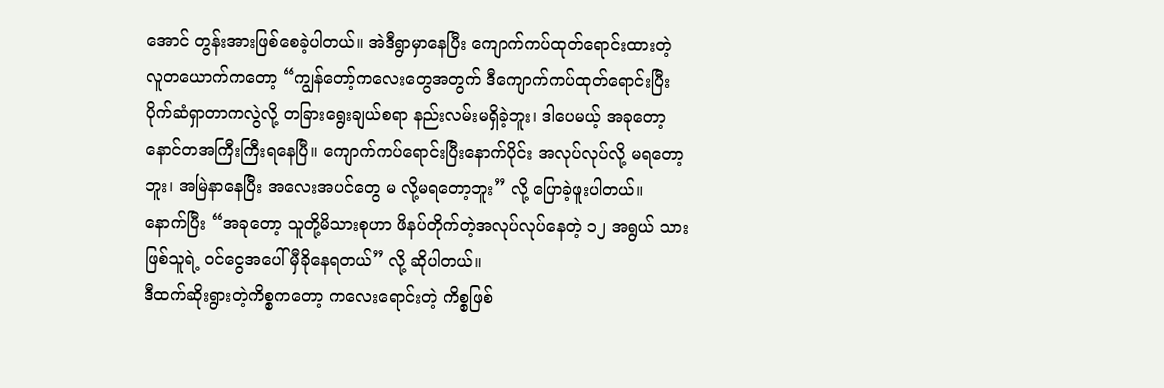အောင် တွန်းအားဖြစ်စေခဲ့ပါတယ်။ အဲဒီရွာမှာနေပြီး ကျောက်ကပ်ထုတ်ရောင်းထားတဲ့ လူတယောက်ကတော့ “ကျွန်တော့်ကလေးတွေအတွက် ဒီကျောက်ကပ်ထုတ်ရောင်းပြီး ပိုက်ဆံရှာတာကလွဲလို့ တခြားရွေးချယ်စရာ နည်းလမ်းမရှိခဲ့ဘူး၊ ဒါပေမယ့် အခုတော့ နောင်တအကြီးကြီးရနေပြီ။ ကျောက်ကပ်ရောင်းပြီးနောက်ပိုင်း အလုပ်လုပ်လို့ မရတော့ဘူး၊ အမြဲနာနေပြီး အလေးအပင်တွေ မ လို့မရတော့ဘူး” လို့ ပြောခဲ့ဖူးပါတယ်။ နောက်ပြီး “အခုတော့ သူတို့မိသားစုဟာ ဖိနပ်တိုက်တဲ့အလုပ်လုပ်နေတဲ့ ၁၂ အရွယ် သားဖြစ်သူရဲ့ ဝင်ငွေအပေါ် မှီခိုနေရတယ်” လို့ ဆိုပါတယ်။
ဒီထက်ဆိုးရွားတဲ့ကိစ္စကတော့ ကလေးရောင်းတဲ့ ကိစ္စဖြစ်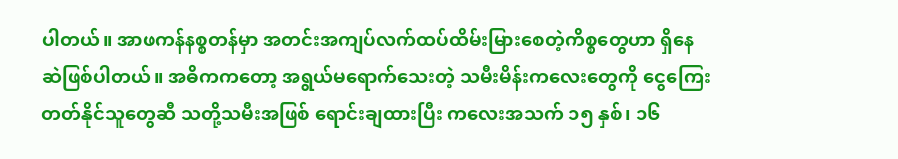ပါတယ်။ အာဖကန်နစ္စတန်မှာ အတင်းအကျပ်လက်ထပ်ထိမ်းမြားစေတဲ့ကိစ္စတွေဟာ ရှိနေဆဲဖြစ်ပါတယ်။ အဓိကကတော့ အရွယ်မရောက်သေးတဲ့ သမီးမိန်းကလေးတွေကို ငွေကြေးတတ်နိုင်သူတွေဆီ သတို့သမီးအဖြစ် ရောင်းချထားပြီး ကလေးအသက် ၁၅ နှစ်၊ ၁၆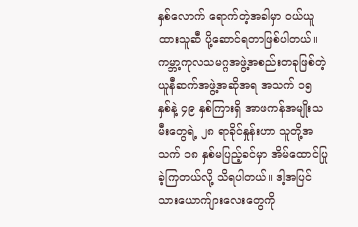နှစ်လောက် ရောက်တဲ့အခါမှာ ဝယ်ယူထားသူဆီ ပို့ဆောင်ရတာဖြစ်ပါတယ်။ ကမ္ဘာ့ကုလသမဂ္ဂအဖွဲ့အစည်းတခုဖြစ်တဲ့ ယူနီဆက်အဖွဲ့အဆိုအရ အသက် ၁၅ နှစ်နဲ့ ၄၉ နှစ်ကြားရှိ အာဖကန်အမျိုးသမီးတွေရဲ့ ၂၈ ရာခိုင်နှုန်းဟာ သူတို့အသက် ၁၈ နှစ်မပြည့်ခင်မှာ အိမ်ထောင်ပြုခဲ့ကြတယ်လို့ သိရပါတယ်။ ဒါ့အပြင် သားယောက်ျားလေးတွေကို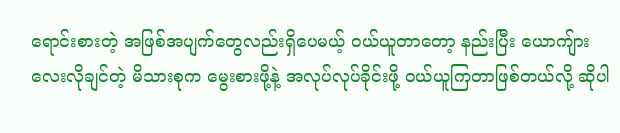ရောင်းစားတဲ့ အဖြစ်အပျက်တွေလည်းရှိပေမယ့် ဝယ်ယူတာတော့ နည်းပြီး ယောကျ်ားလေးလိုချင်တဲ့ မိသားစုက မွေးစားဖို့နဲ့ အလုပ်လုပ်ခိုင်းဖို့ ဝယ်ယူကြတာဖြစ်တယ်လို့ ဆိုပါ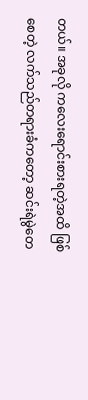တယ်။ အခုလို ကလေးရောင်းစားရတဲ့အထိ ဖြစ်စေတဲ့ လက်သည်တရားခံကတော့ ဆင်းရဲမွဲတေ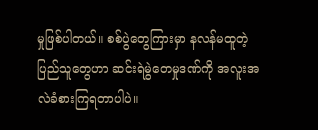မှုဖြစ်ပါတယ်။ စစ်ပွဲတွေကြားမှာ နလန်မထူတဲ့ ပြည်သူတွေဟာ ဆင်းရဲမွဲတေမှုဒဏ်ကို အလူးအလဲခံစားကြရတာပါပဲ။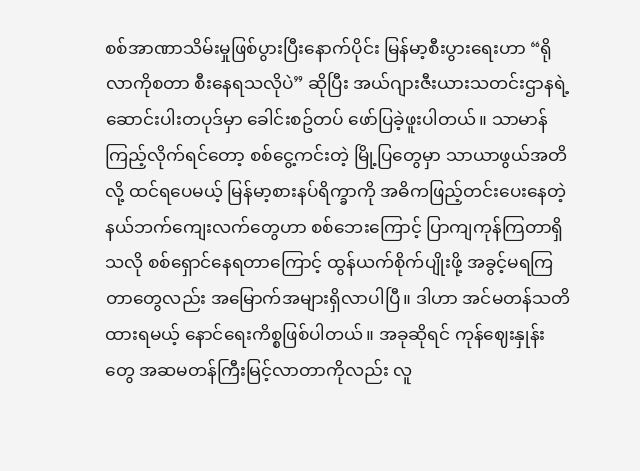စစ်အာဏာသိမ်းမှုဖြစ်ပွားပြီးနောက်ပိုင်း မြန်မာ့စီးပွားရေးဟာ “ရိုလာကိုစတာ စီးနေရသလိုပဲ” ဆိုပြီး အယ်ဂျားဇီးယားသတင်းဌာနရဲ့ ဆောင်းပါးတပုဒ်မှာ ခေါင်းစဥ်တပ် ဖော်ပြခဲ့ဖူးပါတယ်။ သာမာန်ကြည့်လိုက်ရင်တော့ စစ်ငွေ့ကင်းတဲ့ မြို့ပြတွေမှာ သာယာဖွယ်အတိလို့ ထင်ရပေမယ့် မြန်မာ့စားနပ်ရိက္ခာကို အဓိကဖြည့်တင်းပေးနေတဲ့ နယ်ဘက်ကျေးလက်တွေဟာ စစ်ဘေးကြောင့် ပြာကျကုန်ကြတာရှိသလို စစ်ရှောင်နေရတာကြောင့် ထွန်ယက်စိုက်ပျိုးဖို့ အခွင့်မရကြတာတွေလည်း အမြောက်အများရှိလာပါပြီ။ ဒါဟာ အင်မတန်သတိထားရမယ့် နောင်ရေးကိစ္စဖြစ်ပါတယ်။ အခုဆိုရင် ကုန်ဈေးနှုန်းတွေ အဆမတန်ကြီးမြင့်လာတာကိုလည်း လူ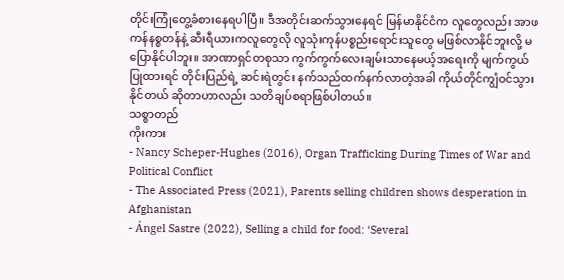တိုင်းကြုံတွေ့ခံစားနေရပါပြီ။ ဒီအတိုင်းဆက်သွားနေရင် မြန်မာနိုင်ငံက လူတွေလည်း အာဖကန်နစ္စတန်နဲ့ ဆီးရီယားကလူတွေလို လူသုံးကုန်ပစ္စည်းရောင်းသူတွေ မဖြစ်လာနိုင်ဘူးလို့ မပြောနိုင်ပါဘူး။ အာဏာရှင်တစုသာ ကွက်ကွက်လေးချမ်းသာနေမယ့်အရေးကို မျက်ကွယ်ပြုထားရင် တိုင်းပြည်ရဲ့ ဆင်းရဲတွင်း နက်သည်ထက်နက်လာတဲ့အခါ ကိုယ်တိုင်ကျွံဝင်သွားနိုင်တယ် ဆိုတာဟာလည်း သတိချပ်စရာဖြစ်ပါတယ်။
သစ္စာတည်
ကိုးကား
- Nancy Scheper-Hughes (2016), Organ Trafficking During Times of War and Political Conflict
- The Associated Press (2021), Parents selling children shows desperation in Afghanistan
- Ángel Sastre (2022), Selling a child for food: ‘Several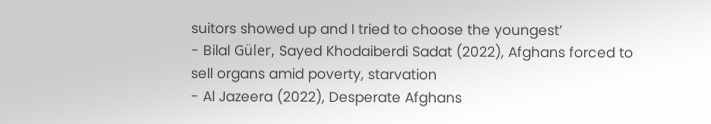suitors showed up and I tried to choose the youngest’
- Bilal Güler, Sayed Khodaiberdi Sadat (2022), Afghans forced to sell organs amid poverty, starvation
- Al Jazeera (2022), Desperate Afghans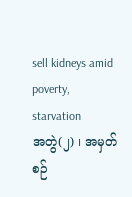sell kidneys amid poverty, starvation
အတွဲ(၂) ၊ အမှတ်စဉ်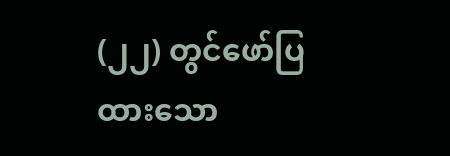(၂၂) တွင်ဖော်ပြထားသော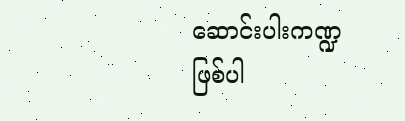ဆောင်းပါးကဏ္ဍဖြစ်ပါ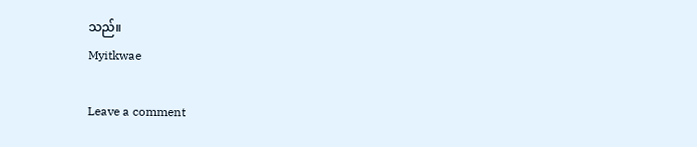သည်။
Myitkwae

Leave a comment